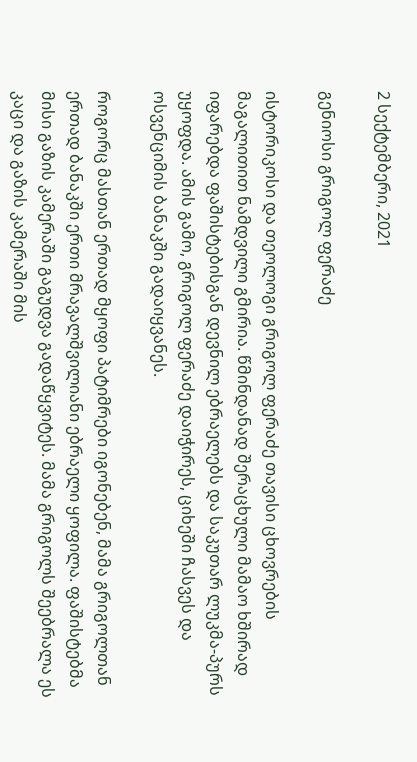2 სექტემბერი, 2021

გენიოსი გრიგოლ ფერაძე

ისტორიკოსი და თეოლოგი გრიგოლ ფერაძე თავისი ცხოვრების მაგალითით ნამდვილი გმირია. წმინდანად შერაცხული მამაო ხშირად იფარებდა ფაშისტებისგან დევნილ ებრაელებს და საკუთარ ლუკმა-პურს უყოფდა. ამის გამო, გრიგოლ ფერაძე დაიჭირეს, ციხეში ჩასვეს და ოსვენციმის ბანაკში გადაიყვანეს.

როგორც მასთან ერთად მყოფი პატიმრები იგონებენ, მამა გრიგოლთან ერთად ბანაკში ერთი მრავალშვილიანი ებრაელი ყოფილა. ფაშისტებმა მისი გაზის კამერაში გაგუდვა გადაწყვიტეს. მამა გრიგოლს შეებრალა ეს კაცი და გაზის კამერაში მის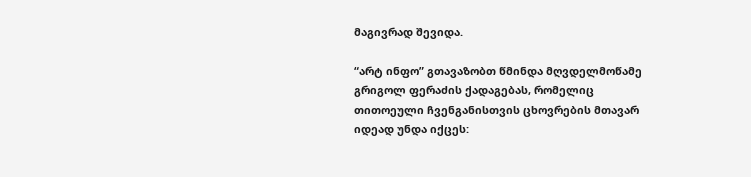მაგივრად შევიდა.

“არტ ინფო” გთავაზობთ წმინდა მღვდელმოწამე გრიგოლ ფერაძის ქადაგებას, რომელიც თითოეული ჩვენგანისთვის ცხოვრების მთავარ იდეად უნდა იქცეს: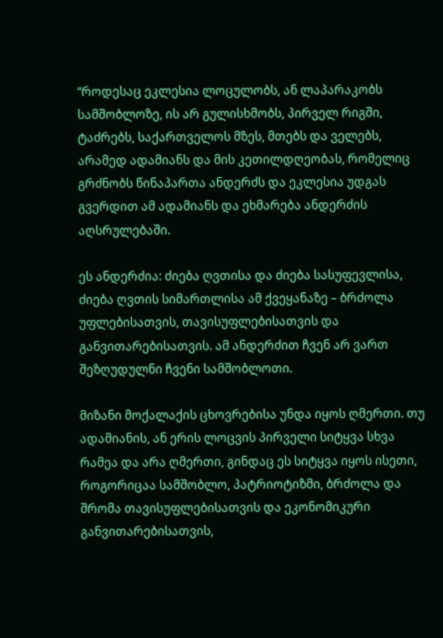“როდესაც ეკლესია ლოცულობს, ან ლაპარაკობს სამშობლოზე, ის არ გულისხმობს, პირველ რიგში, ტაძრებს, საქართველოს მზეს, მთებს და ველებს, არამედ ადამიანს და მის კეთილდღეობას, რომელიც გრძნობს წინაპართა ანდერძს და ეკლესია უდგას გვერდით ამ ადამიანს და ეხმარება ანდერძის აღსრულებაში.

ეს ანდერძია: ძიება ღვთისა და ძიება სასუფევლისა, ძიება ღვთის სიმართლისა ამ ქვეყანაზე – ბრძოლა უფლებისათვის, თავისუფლებისათვის და განვითარებისათვის. ამ ანდერძით ჩვენ არ ვართ შეზღუდულნი ჩვენი სამშობლოთი.

მიზანი მოქალაქის ცხოვრებისა უნდა იყოს ღმერთი. თუ ადამიანის, ან ერის ლოცვის პირველი სიტყვა სხვა რამეა და არა ღმერთი, გინდაც ეს სიტყვა იყოს ისეთი, როგორიცაა სამშობლო, პატრიოტიზმი, ბრძოლა და შრომა თავისუფლებისათვის და ეკონომიკური განვითარებისათვის,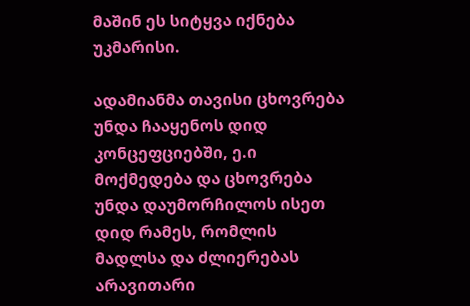მაშინ ეს სიტყვა იქნება უკმარისი.

ადამიანმა თავისი ცხოვრება უნდა ჩააყენოს დიდ კონცეფციებში, ე.ი მოქმედება და ცხოვრება უნდა დაუმორჩილოს ისეთ დიდ რამეს, რომლის მადლსა და ძლიერებას არავითარი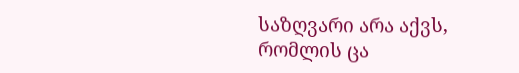საზღვარი არა აქვს, რომლის ცა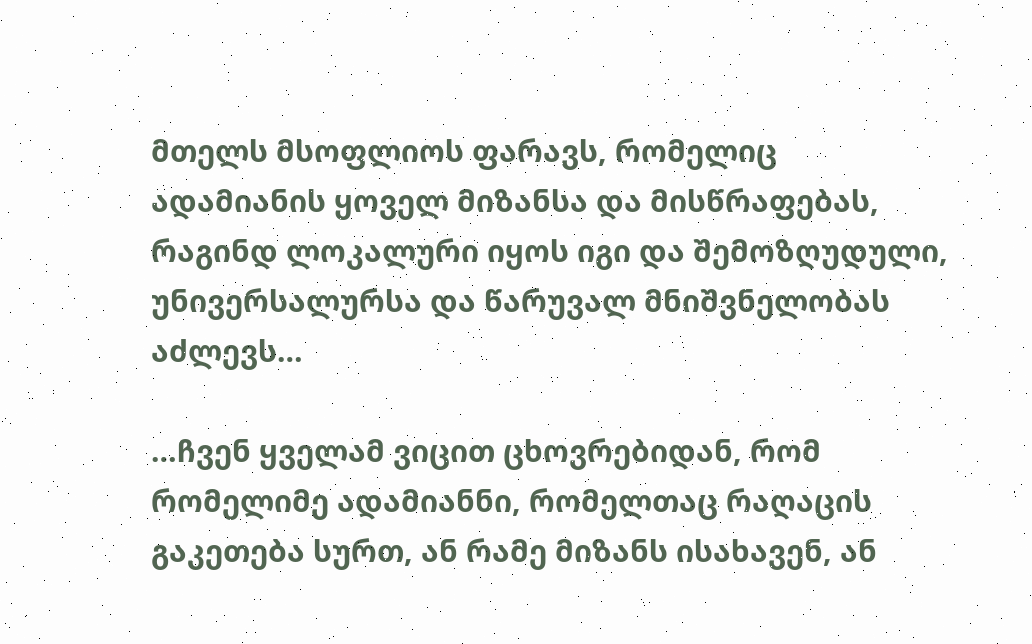მთელს მსოფლიოს ფარავს, რომელიც ადამიანის ყოველ მიზანსა და მისწრაფებას, რაგინდ ლოკალური იყოს იგი და შემოზღუდული, უნივერსალურსა და წარუვალ მნიშვნელობას აძლევს…

…ჩვენ ყველამ ვიცით ცხოვრებიდან, რომ რომელიმე ადამიანნი, რომელთაც რაღაცის გაკეთება სურთ, ან რამე მიზანს ისახავენ, ან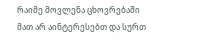რაიმე მოვლენა ცხოვრებაში მათ არ აინტერესებთ და სურთ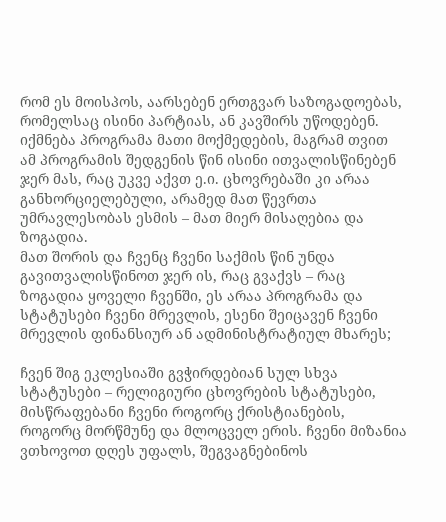რომ ეს მოისპოს, აარსებენ ერთგვარ საზოგადოებას, რომელსაც ისინი პარტიას, ან კავშირს უწოდებენ. იქმნება პროგრამა მათი მოქმედების, მაგრამ თვით ამ პროგრამის შედგენის წინ ისინი ითვალისწინებენ ჯერ მას, რაც უკვე აქვთ ე.ი. ცხოვრებაში კი არაა განხორციელებული, არამედ მათ წევრთა უმრავლესობას ესმის – მათ მიერ მისაღებია და ზოგადია.
მათ შორის და ჩვენც ჩვენი საქმის წინ უნდა გავითვალისწინოთ ჯერ ის, რაც გვაქვს – რაც ზოგადია ყოველი ჩვენში, ეს არაა პროგრამა და სტატუსები ჩვენი მრევლის, ესენი შეიცავენ ჩვენი მრევლის ფინანსიურ ან ადმინისტრატიულ მხარეს;

ჩვენ შიგ ეკლესიაში გვჭირდებიან სულ სხვა სტატუსები – რელიგიური ცხოვრების სტატუსები, მისწრაფებანი ჩვენი როგორც ქრისტიანების, როგორც მორწმუნე და მლოცველ ერის. ჩვენი მიზანია ვთხოვოთ დღეს უფალს, შეგვაგნებინოს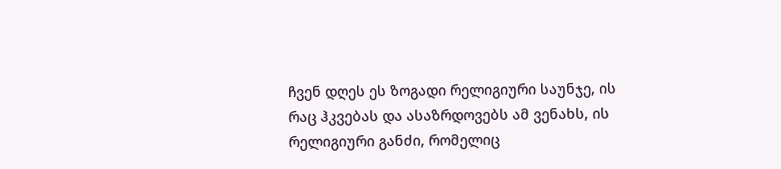ჩვენ დღეს ეს ზოგადი რელიგიური საუნჯე, ის რაც ჰკვებას და ასაზრდოვებს ამ ვენახს, ის რელიგიური განძი, რომელიც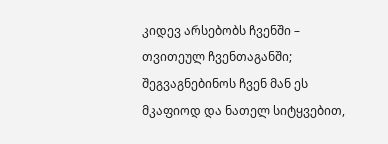კიდევ არსებობს ჩვენში – თვითეულ ჩვენთაგანში; შეგვაგნებინოს ჩვენ მან ეს მკაფიოდ და ნათელ სიტყვებით,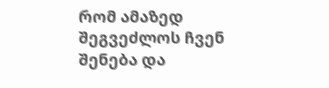რომ ამაზედ შეგვეძლოს ჩვენ შენება და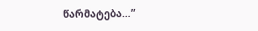წარმატება…”